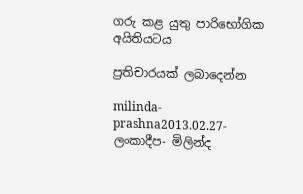ගරු කළ යුතු පාරිභෝගික අයිතියටය

ප්‍රතිචාරයක් ලබාදෙන්න

milinda-prashna2013.02.27- ලංකාදීප- මිලින්ද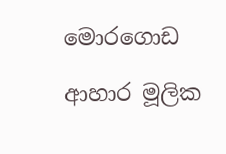මොරගොඩ

ආහාර මූලික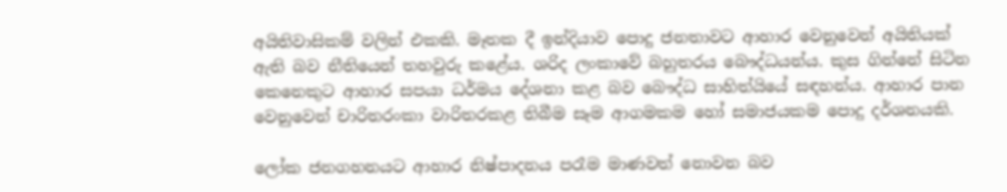අයිතිවාසිකම් වලින් එකකි. මෑතක දී ඉන්දියාව පොදු ජනතාවට ආහාර වෙනුවෙන් අයිතියක් ඇති බව නීතියෙන් තහවුරු කළේය. ශරිද ලංකාවේ බහුතරය බෞද්ධයන්ය. කුස ගින්නේ සිටින කෙනෙකුට ආහාර සපයා ධර්මය දේශනා කළ බව බෞද්ධ සාහිත්යියේ සඳහන්ය. ආහාර පාන වෙනුවෙන් චාරිතරංකා වාරිතරකළ තිබීම සෑම ආගමකම හෝ සමාජයකම පොදු දර්ශනයකි.

ලෝක ජනගහනයට ආහාර නිෂ්පාදනය පරෑම මාණවත් නොවන බව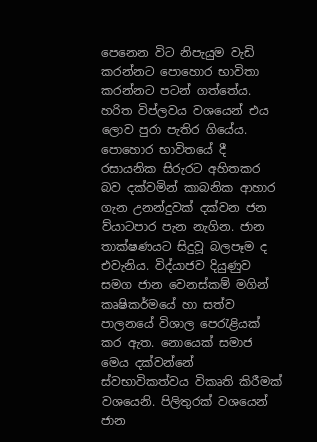පෙනෙන විට නිපැයුම වැඩි කරන්නට පොහොර භාවිතා කරන්නට පටන් ගත්තේය. හරිත විප්ලවය වශයෙන් එය ලොව පුරා පැතිර ගියේය. පොහොර භාවිතයේ දී රසායනික සිරුරට අහිතකර බව දක්වමින් කාබනික ආහාර ගැන උනන්දුවක් දක්වන ජන ව්යාටපාර පැන නැගින. ජාන තාක්ෂණයට සිදුවූ බලපෑම ද එවැනිය. විද්යාජව දියුණුව සමග ජාන වෙනස්කම් මගින් කෘෂිකර්මයේ හා සත්ව පාලනයේ විශාල පෙරැළියක් කර ඇත. නොයෙක් සමාජ මෙය දක්වන්නේ ස්වභාවිකත්වය විකෘති කිරීමක් වශයෙනි. පිලිතුරක් වශයෙන් ජාන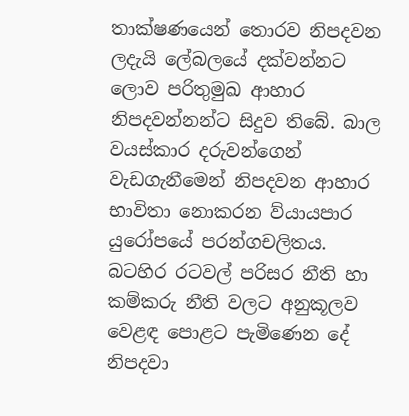තාක්ෂණයෙන් තොරව නිපදවන ලදැයි ලේබලයේ දක්වන්නට ලොව පරිතුමුඛ ආහාර නිපදවන්නන්ට සිදුව තිබේ. බාල වයස්කාර දරුවන්ගෙන් වැඩගැනීමෙන් නිපදවන ආහාර භාවිතා නොකරන ව්යායපාර යුරෝපයේ පරන්ගචලිතය. බටහිර රටවල් පරිසර නීති හා කම්කරු නීති වලට අනුකූලව වෙළඳ පොළට පැමිණෙන දේ නිපදවා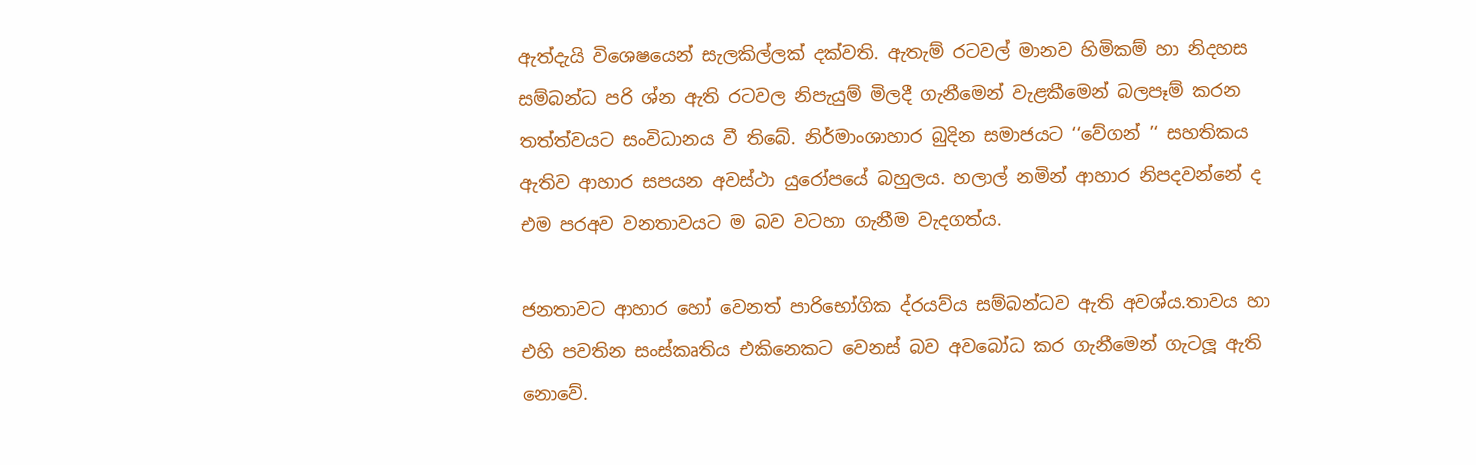ඇත්දැයි විශෙෂයෙන් සැලකිල්ලක් දක්වති. ඇතැම් රටවල් මානව හිමිකම් හා නිදහස සම්බන්ධ පරි ශ්න ඇති රටවල නිපැයුම් මිලදී ගැනීමෙන් වැළකීමෙන් බලපෑම් කරන තත්ත්වයට සංවිධානය වී තිබේ. නිර්මාංශාහාර බුදින සමාජයට ‘‘වේගන් ’‘ සහතිකය ඇතිව ආහාර සපයන අවස්ථා යුරෝපයේ බහුලය. හලාල් නමින් ආහාර නිපදවන්නේ ද එම පරඅව වනතාවයට ම බව වටහා ගැනීම වැදගත්ය.

ජනතාවට ආහාර හෝ වෙනත් පාරිභෝගික ද්රයව්ය සම්බන්ධව ඇති අවශ්ය.තාවය හා එහි පවතින සංස්කෘතිය එකිනෙකට වෙනස් බව අවබෝධ කර ගැනීමෙන් ගැටලූ ඇති නොවේ.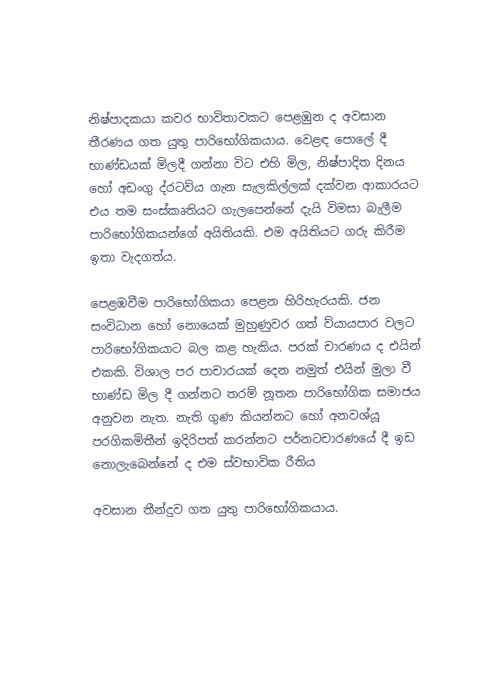නිෂ්පාදකයා කවර භාවිතාවකට පෙළඹුන ද අවසාන තීරණය ගත යුතු පාරිභෝගිකයාය. වෙළඳ පොලේ දී භාණ්ඩයක් මිලදී ගන්නා විට එහි මිල, නිෂ්පාදිත දිනය හෝ අඩංගු ද්රටව්ය ගැන සැලකිල්ලක් දක්වන ආකාරයට එය තම සංස්කෘතියට ගැලපෙන්නේ දැයි විමසා බැලීම පාරිභෝගිකයන්ගේ අයිතියකි. එම අයිතියට ගරු කිරීම ඉතා වැදගත්ය.

පෙළඹවීම පාරිභෝගිකයා පෙළන හිරිහැරයකි. ජන සංවිධාන හෝ නොයෙක් මුහුණුවර ගත් ව්යායපාර වලට පාරිභෝගිකයාට බල කළ හැකිය. පරක් චාරණය ද එයින් එකකි. විශාල පර පාචාරයක් දෙන නමුත් එයින් මුලා වී භාණ්ඩ මිල දී ගන්නට තරම් නූතන පාරිභෝගික සමාජය අනුවන නැත. නැති ගුණ කියන්නට හෝ අනවශ්යූ පරගිකමිතීන් ඉදිරිපත් කරන්නට පර්නටචාරණයේ දී ඉඩ නොලැබෙන්නේ ද එම ස්වභාවික රීතිය

අවසාන තීන්දුව ගත යුතු පාරිභෝගිකයාය.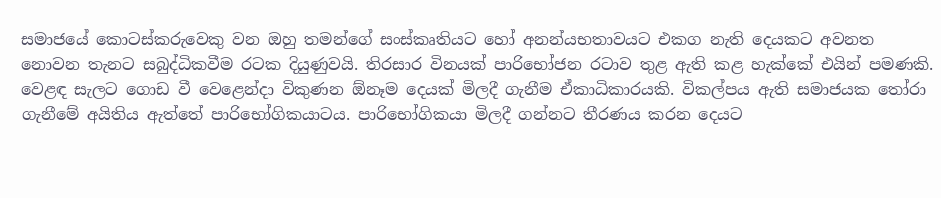සමාජයේ කොටස්කරුවෙකු වන ඔහු තමන්ගේ සංස්කෘතියට හෝ අනන්යභතාවයට එකග නැති දෙයකට අවනත නොවන තැනට සබුද්ධිකවීම රටක දියුණුවයි. තිරසාර විනයක් පාරිභෝජන රටාව තුළ ඇති කළ හැක්කේ එයින් පමණකි. වෙළඳ සැලට ගොඩ වී වෙළෙන්දා විකුණන ඕනෑම දෙයක් මිලදී ගැනීම ඒකාධිකාරයකි. විකල්පය ඇති සමාජයක තෝරා ගැනීමේ අයිතිය ඇත්තේ පාරිභෝගිකයාටය. පාරිභෝගිකයා මිලදී ගන්නට තීරණය කරන දෙයට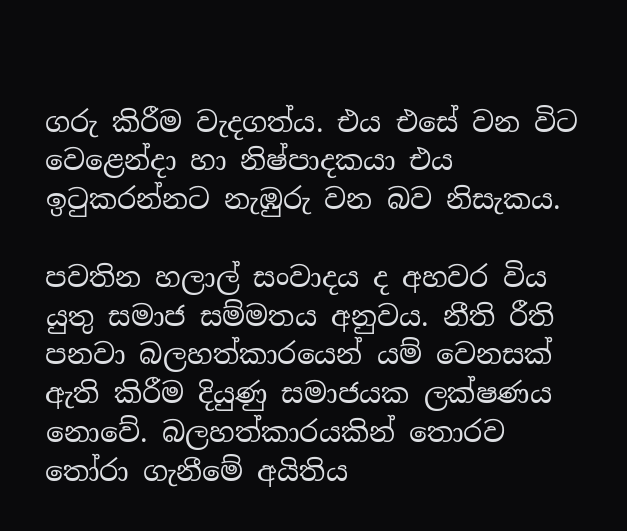ගරු කිරීම වැදගත්ය. එය එසේ වන විට වෙළෙන්දා හා නිෂ්පාදකයා එය ඉටුකරන්නට නැඹුරු වන බව නිසැකය.

පවතින හලාල් සංවාදය ද අහවර විය යුතු සමාජ සම්මතය අනුවය. නීති රීති පනවා බලහත්කාරයෙන් යම් වෙනසක් ඇති කිරීම දියුණු සමාජයක ලක්ෂණය නොවේ. බලහත්කාරයකින් තොරව තෝරා ගැනීමේ අයිතිය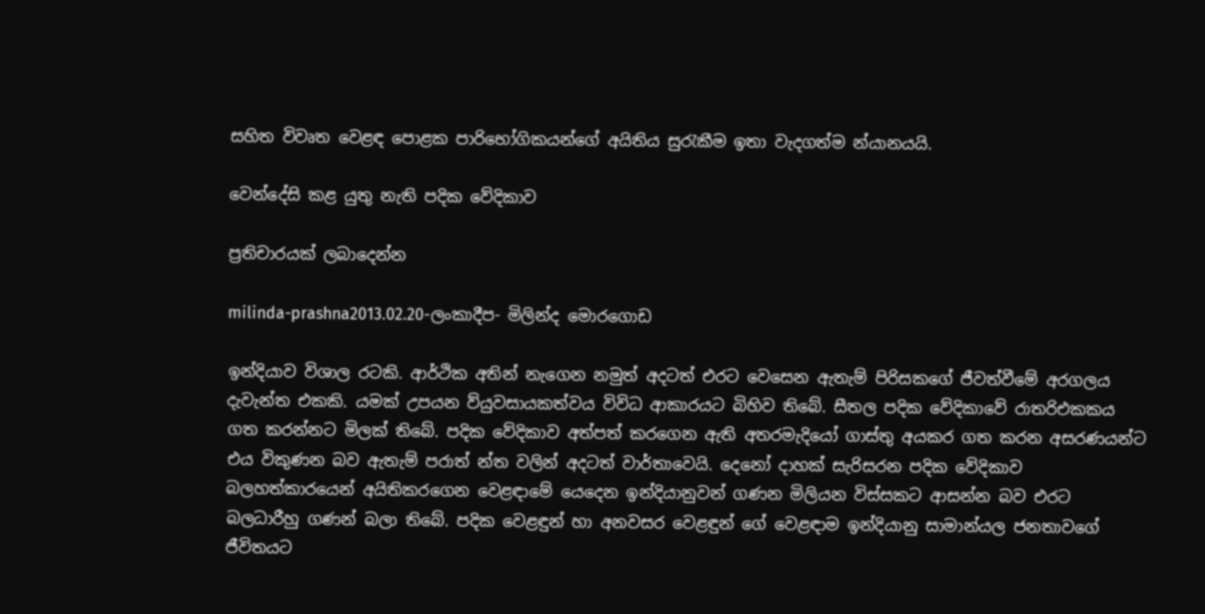සහිත විවෘත වෙළඳ පොළක පාරිභෝගිකයන්ගේ අයිතිය සුරැකීම ඉතා වැදගත්ම න්යානයයි.

වෙන්දේසි කළ යුතු නැති පදික වේදිකාව

ප්‍රතිචාරයක් ලබාදෙන්න

milinda-prashna2013.02.20-ලංකාදීප- මිලින්ද මොරගොඩ

ඉන්දියාව විශාල රටකි. ආර්ථික අතින් නැගෙන නමුත් අදටත් එරට වෙසෙන ඇතැම් පිරිසකගේ ජීවත්වීමේ අරගලය දැවැන්ත එකකි. යමක් උපයන ව්යුවසායකත්වය විවිධ ආකාරයට බිහිව තිබේ. සීතල පදික වේදිකාවේ රාතරිඑකකය ගත කරන්නට මිලක් තිබේ. පදික වේදිකාව අත්පත් කරගෙන ඇති අතරමැදියෝ ගාස්තු අයකර ගත කරන අසරණයන්ට එය විකුණන බව ඇතැම් පරාත් න්ත වලින් අදටත් වාර්තාවෙයි. දෙනෝ දාහක් සැරිසරන පදික වේදිකාව බලහත්කාරයෙන් අයිතිකරගෙන වෙළඳාමේ යෙදෙන ඉන්දියානුවන් ගණන මිලියන විස්සකට ආසන්න බව එරට බලධාරීහු ගණන් බලා තිබේ. පදික වෙළඳුන් හා අනවසර වෙළඳුන් ගේ වෙළඳාම ඉන්දියානු සාමාන්යල ජනතාවගේ ජීවිතයට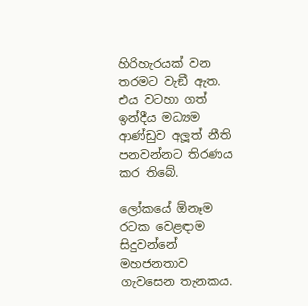හිරිහැරයක් වන තරමට වැඞී ඇත. එය වටහා ගත් ඉන්දීය මධ්‍යම ආණ්ඩුව අලූත් නීති පනවන්නට තිරණය කර තිබේ.

ලෝකයේ ඕනෑම රටක වෙළඳාම සිදුවන්නේ මහජනතාව ගැවසෙන තැනකය.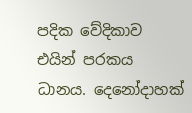පදික වේදිකාව එයින් පරකය ධානය. දෙනෝදාහක්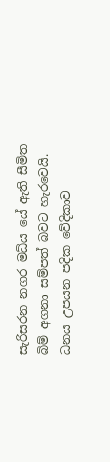සැරිසරන නගර මධ්ය යේ ඇති සීමිත බිම් අගනා සම්පත් බවට හැරවෙයි. ධනය උපයන පදික වේදිකාව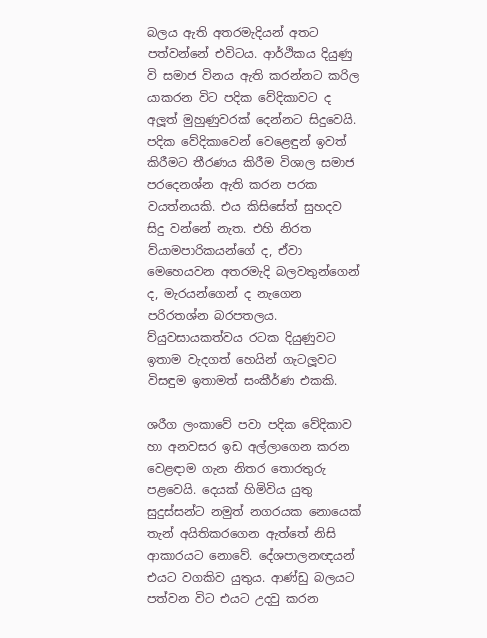බලය ඇති අතරමැදියන් අතට පත්වන්නේ එවිටය. ආර්ථිකය දියුණු වි සමාජ විනය ඇති කරන්නට කරිල යාකරන විට පදික වේදිකාවට ද අලූත් මුහුණුවරක් දෙන්නට සිදුවෙයි. පදික වේදිකාවෙන් වෙළෙඳුන් ඉවත් කිරීමට තීරණය කිරීම විශාල සමාජ පරදෙනශ්න ඇති කරන පරක වයත්නයකි. එය කිසිසේත් සුහදව සිදු වන්නේ නැත. එහි නිරත ව්යාමපාරිකයන්ගේ ද, ඒවා මෙහෙයවන අතරමැදි බලවතුන්ගෙන් ද, මැරයන්ගෙන් ද නැගෙන පරිරතශ්න බරපතලය. ව්යුවසායකත්වය රටක දියුණුවට ඉතාම වැදගත් හෙයින් ගැටලූවට විසඳුම ඉතාමත් සංකීර්ණ එකකි.

ශරීග ලංකාවේ පවා පදික වේදිකාව හා අනවසර ඉඩ අල්ලාගෙන කරන වෙළඳාම ගැන නිතර තොරතුරු පළවෙයි. දෙයක් හිමිවිය යුතු සුදුස්සන්ට නමුත් නගරයක නොයෙක් තැන් අයිතිකරගෙන ඇත්තේ නිසි ආකාරයට නොවේ. දේශපාලනඥයන් එයට වගකිව යුතුය. ආණ්ඩු බලයට පත්වන විට එයට උදවු කරන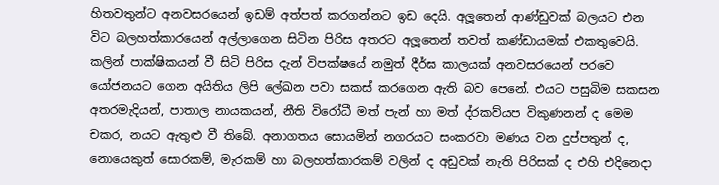හිතවතුන්ට අනවසරයෙන් ඉඩම් අත්පත් කරගන්නට ඉඩ දෙයි. අලූතෙන් ආණ්ඩුවක් බලයට එන විට බලහත්කාරයෙන් අල්ලාගෙන සිටින පිරිස අතරට අලූතෙන් තවත් කණ්ඩායමක් එකතුවෙයි. කලින් පාක්ෂිකයන් වී සිටි පිරිස දැන් විපක්ෂයේ නමුත් දීර්ඝ කාලයක් අනවසරයෙන් පරවෙ යෝජනයට ගෙන අයිතිය ලිපි ලේඛන පවා සකස් කරගෙන ඇති බව පෙනේ. එයට පසුබිම සකසන අතරමැදියන්, පාතාල නායකයන්, නීති විරෝධී මත් පැන් හා මත් ද්රකව්යප විකුණනන් ද මෙම චකර, නයට ඇතුළු වී තිබේ. අනාගතය සොයමින් නගරයට සංකරවා මණය වන දුප්පතුන් ද, නොයෙකුත් සොරකම්, මැරකම් හා බලහත්කාරකම් වලින් ද අඩුවක් නැති පිරිසක් ද එහි එදිනෙදා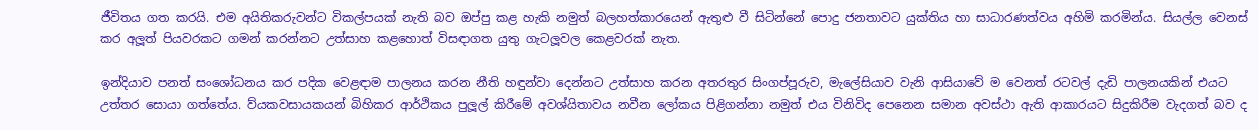ජීවිතය ගත කරයි. එම අයිතිකරුවන්ට විකල්පයක් නැති බව ඔප්පු කළ හැකි නමුත් බලහත්කාරයෙන් ඇතුළු වී සිටින්නේ පොදු ජනතාවට යුක්තිය හා සාධාරණත්වය අහිමි කරමින්ය. සියල්ල වෙනස් කර අලූත් පියවරකට ගමන් කරන්නට උත්සාහ කළහොත් විසඳාගත යුතු ගැටලූවල කෙළවරක් නැත.

ඉන්දියාව පනත් සංශෝධනය කර පදික වෙළඳාම පාලනය කරන නීති හඳුන්වා දෙන්නට උත්සාහ කරන අතරතුර සිංගප්පූරුව, මැලේසියාව වැනි ආසියාවේ ම වෙනත් රටවල් දැඩි පාලනයකින් එයට උත්තර සොයා ගත්තේය. ව්යකවසායකයන් බිහිකර ආර්ථිකය පුලූල් කිරීමේ අවශ්යිතාවය නවීන ලෝකය පිළිගන්නා නමුත් එය විනිවිද පෙනෙන සමාන අවස්ථා ඇති ආකාරයට සිදුකිරීම වැදගත් බව ද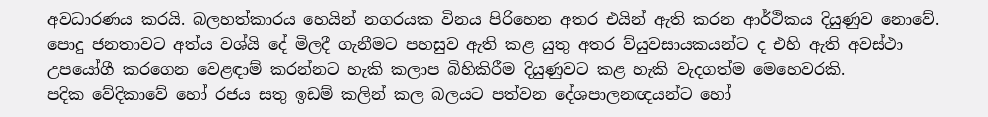අවධාරණය කරයි. බලහත්කාරය හෙයින් නගරයක විනය පිරිහෙන අතර එයින් ඇති කරන ආර්ථිකය දියුණුව නොවේ. පොදු ජනතාවට අත්ය වශ්යි දේ මිලදී ගැනීමට පහසුව ඇති කළ යුතු අතර ව්යුවසායකයන්ට ද එහි ඇති අවස්ථා උපයෝගී කරගෙන වෙළඳාම් කරන්නට හැකි කලාප බිහිකිරීම දියුණුවට කළ හැකි වැදගත්ම මෙහෙවරකි.
පදික වේදිකාවේ හෝ රජය සතු ඉඩම් කලින් කල බලයට පත්වන දේශපාලනඥයන්ට හෝ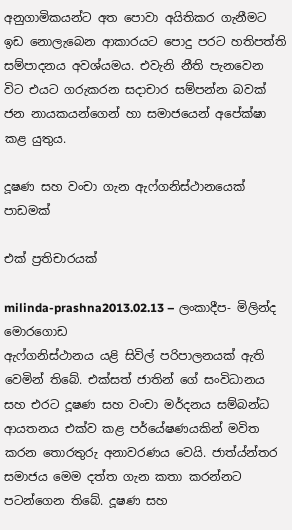අනුගාමිකයන්ට අත පොවා අයිතිකර ගැනීමට ඉඩ නොලැබෙන ආකාරයට පොදු පරට හතිපත්ති සම්පාදනය අවශ්යමය. එවැනි නීති පැනවෙන විට එයට ගරුකරන සදාචාර සම්පන්න බවක් ජන නායකයන්ගෙන් හා සමාජයෙන් අපේක්ෂා කළ යුතුය.

දූෂණ සහ වංචා ගැන ඇෆ්ගනිස්ථානයෙක් පාඩමක්

එක් ප්‍රතිචාරයක්

milinda-prashna2013.02.13 – ලංකාදීප- මිලින්ද මොරගොඩ
ඇෆ්ගනිස්ථානය යළි සිවිල් පරිපාලනයක් ඇති වෙමින් තිබේ. එක්සත් ජාතින් ගේ සංවිධානය සහ එරට දූෂණ සහ වංචා මර්දනය සම්බන්ධ ආයතනය එක්ව කළ පර්යේෂණයකින් මවිත කරන තොරතුරු අනාවරණය වෙයි. ජාත්ය්න්තර සමාජය මෙම දත්ත ගැන කතා කරන්නට පටන්ගෙන තිබේ. දූෂණ සහ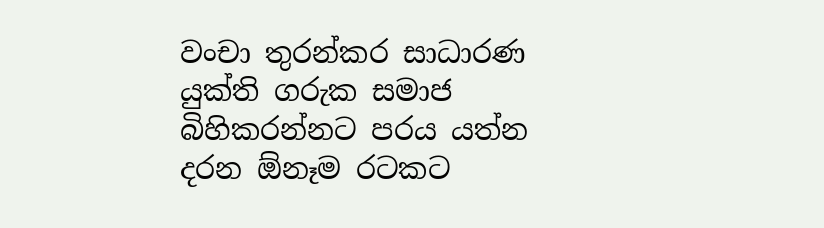වංචා තුරන්කර සාධාරණ යුක්ති ගරුක සමාජ බිහිකරන්නට පරය යත්න දරන ඕනෑම රටකට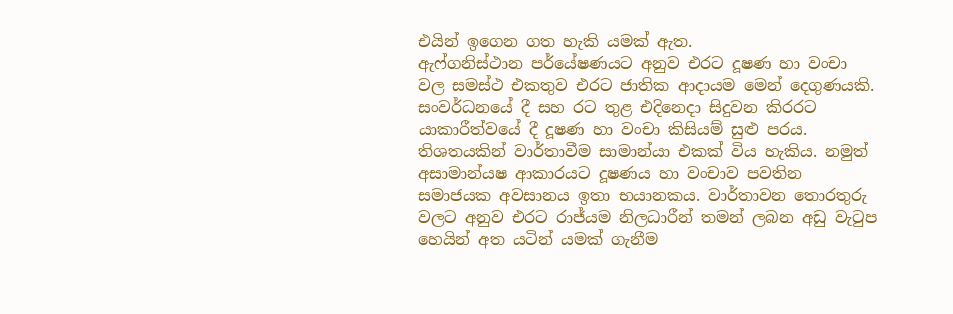එයින් ඉගෙන ගත හැකි යමක් ඇත.
ඇෆ්ගනිස්ථාන පර්යේෂණයට අනුව එරට දූෂණ හා වංචා වල සමස්ථ එකතුව එරට ජාතික ආදායම මෙන් දෙගුණයකි. සංවර්ධනයේ දී සහ රට තුළ එදිනෙදා සිදුවන කිරරට යාකාරීත්වයේ දී දූෂණ හා වංචා කිසියම් සුළු පරය. තිශතයකින් වාර්තාවීම සාමාන්යා එකක් විය හැකිය. නමුත් අසාමාන්යෂ ආකාරයට දූෂණය හා වංචාව පවතින සමාජයක අවසානය ඉතා භයානකය. වාර්තාවන තොරතුරු වලට අනුව එරට රාජ්යම නිලධාරීන් තමන් ලබන අඩු වැටුප හෙයින් අත යටින් යමක් ගැනීම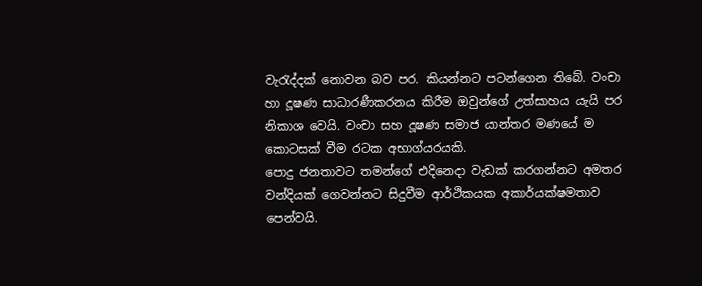වැරැද්දක් නොවන බව පර. කියන්නට පටන්ගෙන තිබේ. වංචා හා දූෂණ සාධාරණීකරනය කිරීම ඔවුන්ගේ උත්සාහය යැයි පර නිකාශ වෙයි. වංචා සහ දූෂණ සමාජ යාන්තර මණයේ ම කොටසක් වීම රටක අභාග්යරයකි.
පොදු ජනතාවට තමන්ගේ එදිනෙදා වැඩක් කරගන්නට අමතර වන්දියක් ගෙවන්නට සිදුවීම ආර්ථිකයක අකාර්යක්ෂමතාව පෙන්වයි.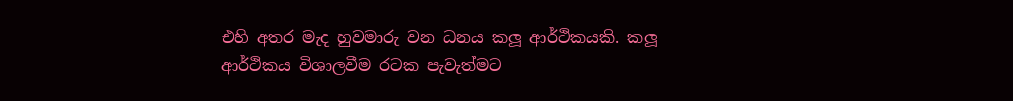එහි අතර මැද හුවමාරු වන ධනය කලූ ආර්ථිකයකි. කලූ ආර්ථිකය විශාලවීම රටක පැවැත්මට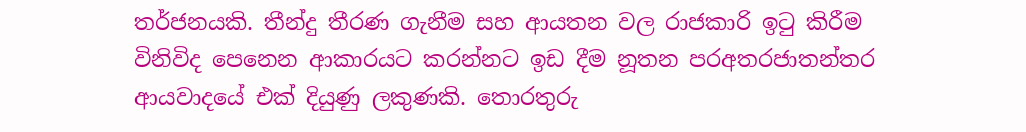තර්ජනයකි. තීන්දු තීරණ ගැනීම සහ ආයතන වල රාජකාරි ඉටු කිරීම විනිවිද පෙනෙන ආකාරයට කරන්නට ඉඩ දීම නූතන පරඅතරජාතන්තර ආයවාදයේ එක් දියුණු ලකුණකි. තොරතුරු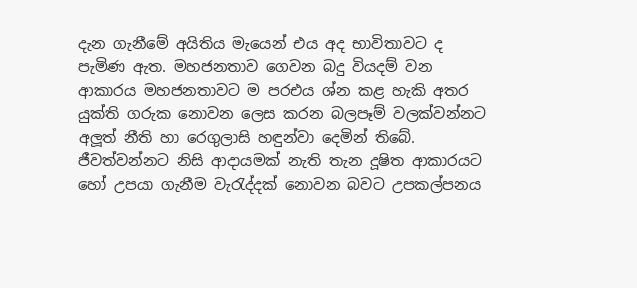දැන ගැනීමේ අයිතිය මැයෙන් එය අද භාවිතාවට ද පැමිණ ඇත. මහජනතාව ගෙවන බදු වියදම් වන ආකාරය මහජනතාවට ම පරඑය ශ්න කළ හැකි අතර යුක්ති ගරුක නොවන ලෙස කරන බලපෑම් වලක්වන්නට අලූත් නීති හා රෙගුලාසි හඳුන්වා දෙමින් තිබේ.
ජීවත්වන්නට නිසි ආදායමක් නැති තැන දූෂිත ආකාරයට හෝ උපයා ගැනීම වැරැද්දක් නොවන බවට උපකල්පනය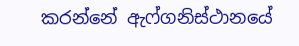කරන්නේ ඇෆ්ගනිස්ථානයේ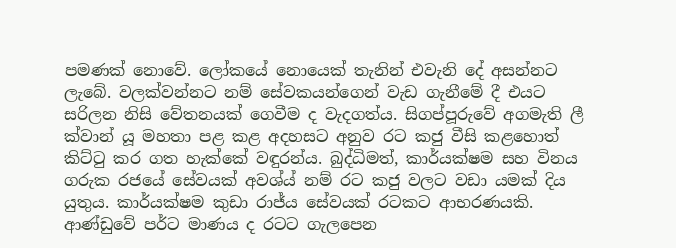පමණක් නොවේ. ලෝකයේ නොයෙක් තැනින් එවැනි දේ අසන්නට ලැබේ. වලක්වන්නට නම් සේවකයන්ගෙන් වැඩ ගැනීමේ දී එයට සරිලන නිසි වේතනයක් ගෙවීම ද වැදගත්ය. සිගප්පූරුවේ අගමැති ලී ක්වාන් යූ මහතා පළ කළ අදහසට අනුව රට කජු වීසි කළහොත් කිට්ටු කර ගත හැක්කේ වඳුරන්ය. බුද්ධිමත්, කාර්යක්ෂම සහ විනය ගරුක රජයේ සේවයක් අවශ්ය් නම් රට කජු වලට වඩා යමක් දිය යුතුය. කාර්යක්ෂම කුඩා රාජ්ය සේවයක් රටකට ආභරණයකි. ආණ්ඩුවේ පර්ට මාණය ද රටට ගැලපෙන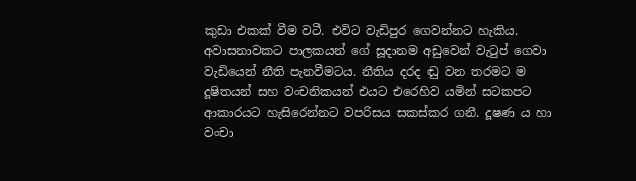කුඩා එකක් වීම වටී. එවිට වැඩිපුර ගෙවන්නට හැකිය. අවාසනාවකට පාලකයන් ගේ සූදානම අඩුවෙන් වැටුප් ගෙවා වැඩියෙන් නීති පැනවීමටය. නීතිය දරද ඬු වන තරමට ම දූෂිතයන් සහ වංචනිකයන් එයට එරෙහිව යමින් සටකපට ආකාරයට හැසිරෙන්නට වපරිසය සකස්කර ගනී. දූෂණ ය හා වංචා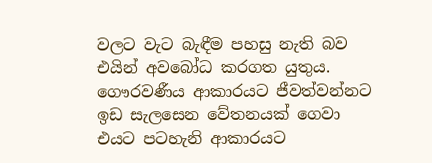වලට වැට බැඳීම පහසු නැති බව එයින් අවබෝධ කරගත යුතුය.
ගෞරවණීය ආකාරයට ජීවත්වන්නට ඉඩ සැලසෙන වේතනයක් ගෙවා එයට පටහැනි ආකාරයට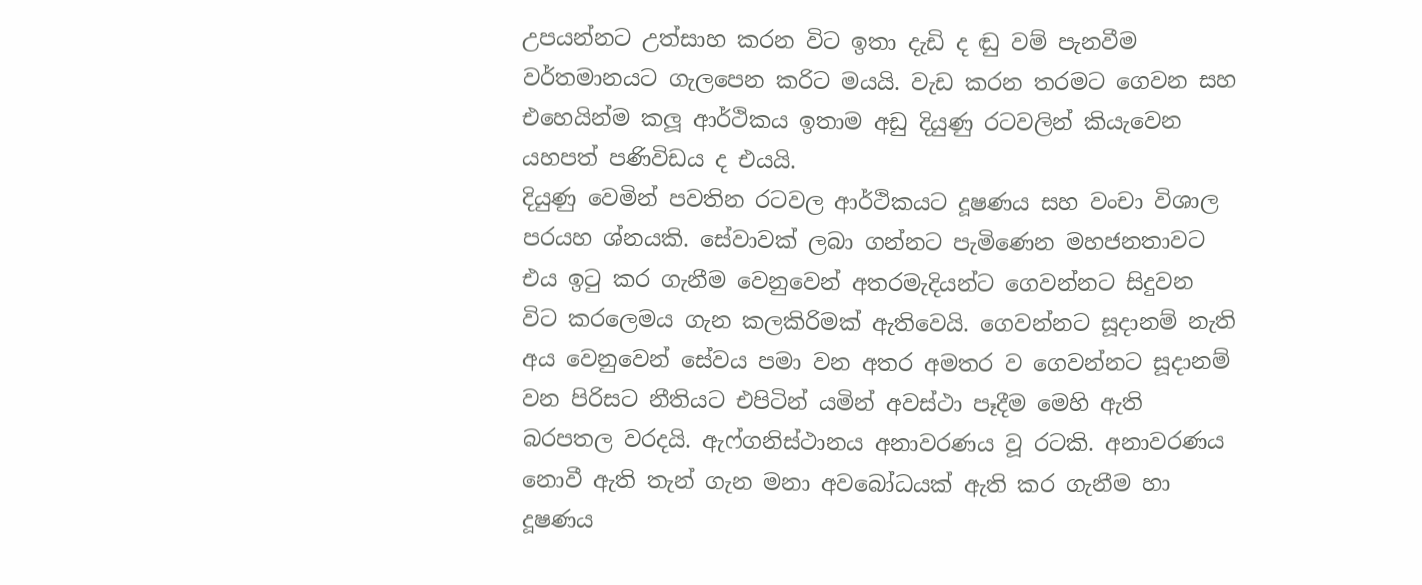උපයන්නට උත්සාහ කරන විට ඉතා දැඩි ද ඬු වම් පැනවීම වර්තමානයට ගැලපෙන කරිට මයයි. වැඩ කරන තරමට ගෙවන සහ එහෙයින්ම කලූ ආර්ථිකය ඉතාම අඩු දියුණු රටවලින් කියැවෙන යහපත් පණිවිඩය ද එයයි.
දියුණු වෙමින් පවතින රටවල ආර්ථිකයට දූෂණය සහ වංචා විශාල පරයහ ශ්නයකි. සේවාවක් ලබා ගන්නට පැමිණෙන මහජනතාවට එය ඉටු කර ගැනීම වෙනුවෙන් අතරමැදියන්ට ගෙවන්නට සිදුවන විට කරල‍ෙමය ගැන කලකිරිමක් ඇතිවෙයි. ගෙවන්නට සූදානම් නැති අය වෙනුවෙන් සේවය පමා වන අතර අමතර ව ගෙවන්නට සූදානම් වන පිරිසට නීතියට එපිටින් යමින් අවස්ථා පෑදීම මෙහි ඇති බරපතල වරදයි. ඇෆ්ගනිස්ථානය අනාවරණය වූ රටකි. අනාවරණය නොවී ඇති තැන් ගැන මනා අවබෝධයක් ඇති කර ගැනීම හා දූෂණය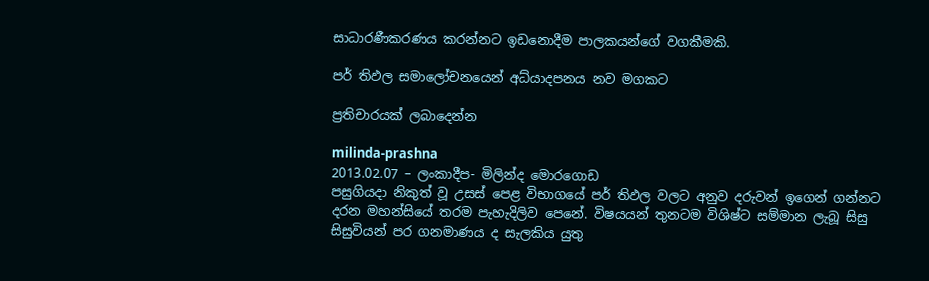සාධාරණීකරණය කරන්නට ඉඩනොදීම පාලකයන්ගේ වගකීමකි.

පර් තිඵල සමාලෝචනයෙන් අධ්යාදපනය නව මගකට

ප්‍රතිචාරයක් ලබාදෙන්න

milinda-prashna
2013.02.07 – ලංකාදීප- මිලින්ද මොරගොඩ
පසුගියදා නිකුත් වූ උසස් පෙළ විභාගයේ පර් තිඵල වලට අනුව දරුවන් ඉගෙන් ගන්නට දරන මහන්සියේ තරම පැහැදිලිව පෙනේ. විෂයයන් තුනටම විශිෂ්ට සම්මාන ලැබූ සිසු සිසුවියන් පර ගනමාණය ද සැලකිය යුතු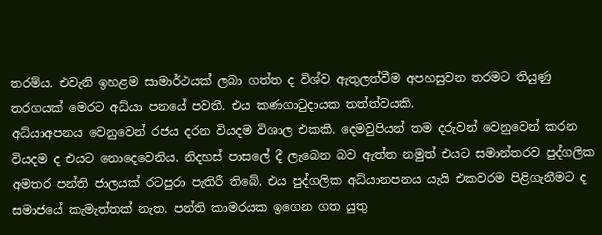තරම්ය. එවැනි ඉහළම සාමාර්ථයක් ලබා ගත්ත ද විශ්ව ඇතුලත්වීම අපහසුවන තරමට තියුණු තරගයක් මෙරට අධ්යා පනයේ පවතී. එය කණගාටුදායක තත්ත්වයකි.
අධ්යාඅපනය වෙනුවෙන් රජය දරන වියදම විශාල එකකි. දෙමවුපියන් තම දරුවන් වෙනුවෙන් කරන වියදම ද එයට නොදෙවෙනිය. නිදහස් පාසලේ දී ලැබෙන බව ඇත්ත නමුත් එයට සමාන්තරව පුද්ගලික අමතර පන්ති ජාලයක් රටපුරා පැතිරී තිබේ. එය පුද්ගලික අධ්යානපනය යැයි එකවරම පිළිගැනීමට ද සමාජයේ කැමැත්තක් නැත. පන්ති කාමරයක ඉගෙන ගත යුතු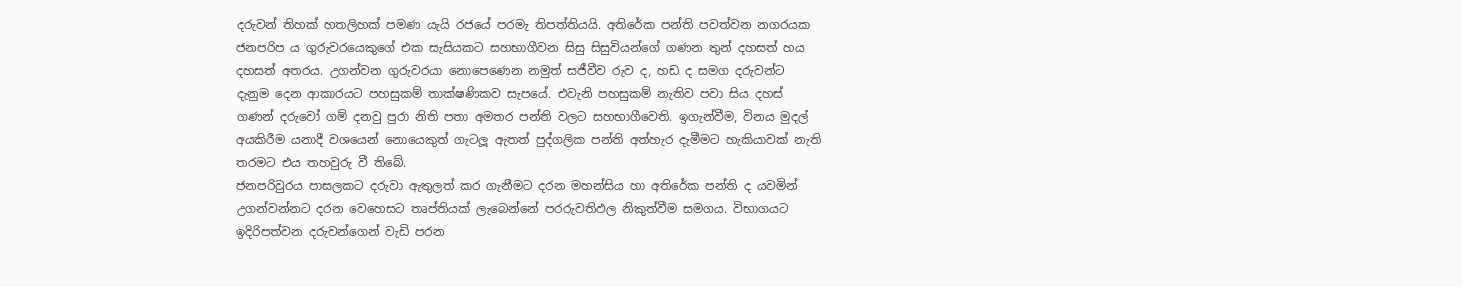දරුවන් තිහක් හතලිහක් පමණ යැයි රජයේ පරමැ තිපත්තියයි. අතිරේක පන්ති පවත්වන නගරයක ජනපරිප ය ගුරුවරයෙකුගේ එක සැසියකට සහභාගීවන සිසු සිසුවියන්ගේ ගණන තුන් දහසත් හය දහසත් අතරය. උගන්වන ගුරුවරයා නොපෙණෙන නමුත් සජීවීව රුව ද, හඩ ද සමග දරුවන්ට දැනුම දෙන ආකාරයට පහසුකම් තාක්ෂණිකව සැපයේ. එවැනි පහසුකම් නැතිව පවා සිය දහස් ගණන් දරුවෝ ගම් දනවු පුරා නිති පතා අමතර පන්ති වලට සහභාගීවෙති. ඉගැන්වීම, විනය මුදල් අයකිරීම යනාදී වශයෙන් නොයෙකුත් ගැටලූ ඇතත් පුද්ගලික පන්ති අත්හැර දැමීමට හැකියාවක් නැති තරමට එය තහවුරු වී තිබේ.
ජනපරිවුරය පාසලකට දරුවා ඇතුලත් කර ගැනීමට දරන මහන්සිය හා අතිරේක පන්ති ද යවමින් උගන්වන්නට දරන වෙහෙසට තෘප්තියක් ලැබෙන්නේ පරරුවතිඵල නිකුත්වීම සමගය. විභාගයට ඉදිරිපත්වන දරුවන්ගෙන් වැඩි පරන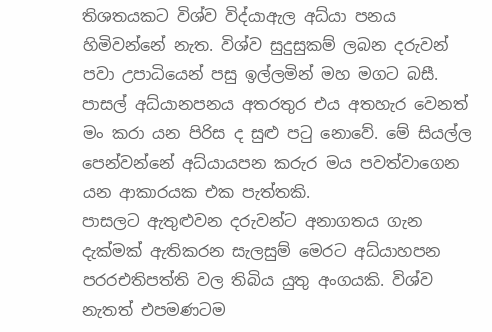තිශතයකට විශ්ව විද්යාඇල අධ්යා පනය හිමිවන්නේ නැත. විශ්ව සුදුසුකම් ලබන දරුවන් පවා උපාධියෙන් පසු ඉල්ලමින් මහ මගට බසී. පාසල් අධ්යානපනය අතරතුර එය අතහැර වෙනත් මං කරා යන පිරිස ද සුළු පටු නොවේ. මේ සියල්ල පෙන්වන්නේ අධ්යායපන කරුර මය පවත්වාගෙන යන ආකාරයක එක පැත්තකි.
පාසලට ඇතුළුවන දරුවන්ට අනාගතය ගැන දැක්මක් ඇතිකරන සැලසුම් මෙරට අධ්යාහපන පරර‍එතිපත්ති වල තිබිය යුතු අංගයකි. විශ්ව නැතත් එපමණටම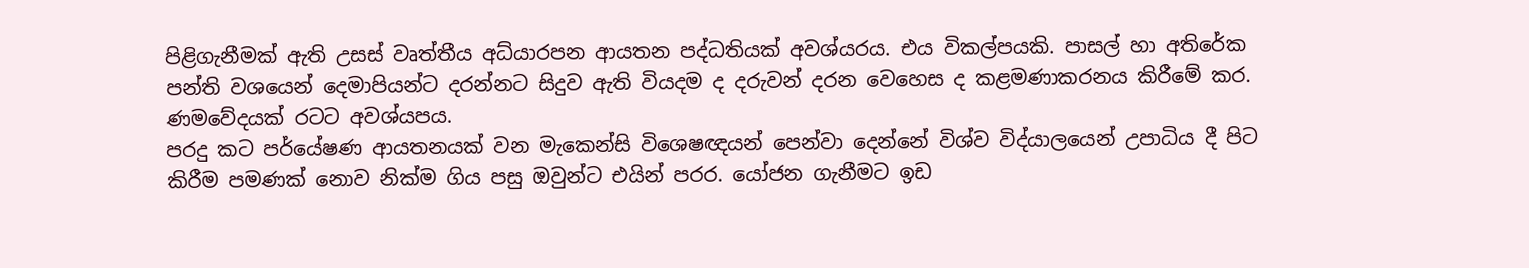පිළිගැනීමක් ඇති උසස් වෘත්තීය අධ්යාරපන ආයතන පද්ධතියක් අවශ්යරය. එය විකල්පයකි. පාසල් හා අතිරේක පන්ති වශයෙන් දෙමාපියන්ට දරන්නට සිදුව ඇති වියදම ද දරුවන් දරන වෙහෙස ද කළමණාකරනය කිරීමේ කර. ණමවේදයක් රටට අවශ්යපය.
පරදු කට පර්යේෂණ ආයතනයක් වන මැකෙන්සි විශෙෂඥයන් පෙන්වා දෙන්නේ විශ්ව විද්යා‍ලයෙන් උපාධිය දී පිට කිරීම පමණක් නොව නික්ම ගිය පසු ඔවුන්ට එයින් පරර. යෝජන ගැනීමට ඉඩ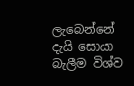ලැබෙන්නේ දැයි සොයා බැලීම විශ්ව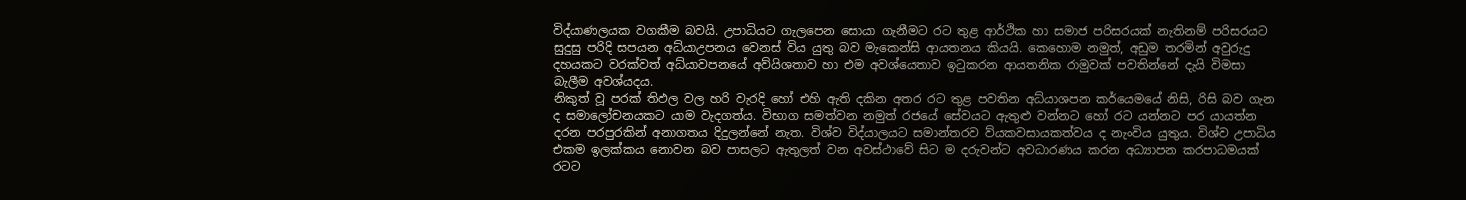විද්යාණලයක වගකීම බවයි. උපාධියට ගැලපෙන සොයා ගැනීමට රට තුළ ආර්ථික හා සමාජ පරිසරයක් නැතිනම් පරිසරයට සුදුසු පරිදි සපයන අධ්යාඋපනය වෙනස් විය යුතු බව මැකෙන්සි ආයතනය කියයි. කෙහොම නමුත්, අඩුම තරමින් අවුරුදු දහයකට වරක්වත් අධ්යාවපනයේ අව්යිශතාව හා එම අවශ්යෙතාව ඉටුකරන ආයතනික රාමුවක් පවතින්නේ දැයි විමසා බැලීම අවශ්යදය.
නිකුත් වූ පරක් තිඵල වල හරි වැරදි හෝ එහි ඇති දකින අතර රට තුළ පවතින අධ්යාශපන කර්යෙමයේ නිසි, රිසි බව ගැන ද සමාලෝචනයකට යාම වැදගත්ය. විභාග සමත්වන නමුත් රජයේ සේවයට ඇතුළු වන්නට හෝ රට යන්නට පර යායත්න දරන පරපුරකින් අනාගතය දිදුලන්නේ නැත. විශ්ව විද්යා‍ලයට සමාන්තරව ව්යකවසායකත්වය ද නැංවිය යුතුය. විශ්ව උපාධිය එකම ඉලක්කය නොවන බව පාසලට ඇතුලත් වන අවස්ථාවේ සිට ම දරුවන්ට අවධාරණය කරන අධ්‍යාපන කරපාධමයක් රටට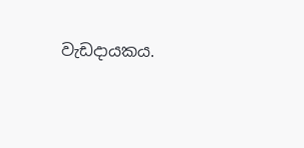වැඩදායකය.